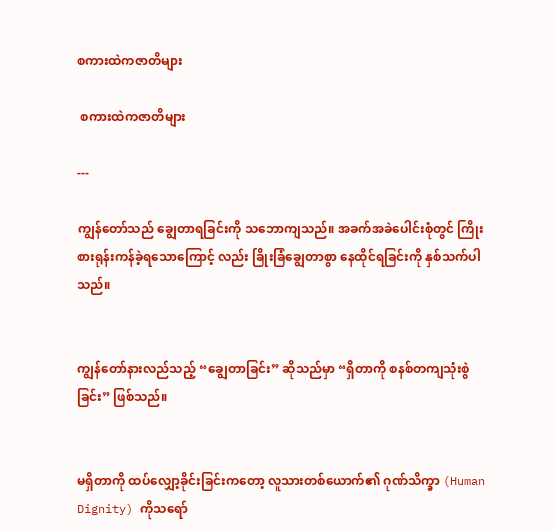စကားထဲကဇာတိများ

 စကားထဲကဇာတိများ

---

ကျွန်တော်သည် ချွေတာရခြင်းကို သဘောကျသည်။ အခက်အခဲပေါင်းစုံတွင် ကြိုးစားရုန်းကန်ခဲ့ရသောကြောင့် လည်း ခြိုးခြံချွေတာစွာ နေထိုင်ရခြင်းကို နှစ်သက်ပါသည်။


ကျွန်တော်နားလည်သည့် “ချွေတာခြင်း” ဆိုသည်မှာ “ရှိတာကို စနစ်တကျသုံးစွဲခြင်း” ဖြစ်သည်။


မရှိတာကို ထပ်လျှော့ခိုင်းခြင်းကတော့ လူသားတစ်ယောက်၏ ဂုဏ်သိက္ခာ (Human Dignity) ကိုသရော်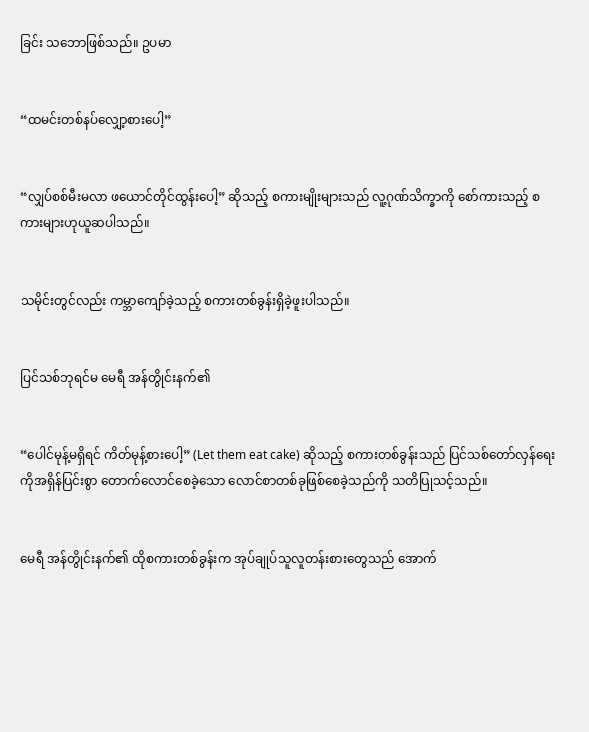ခြင်း သဘောဖြစ်သည်။ ဥပမာ


“ထမင်းတစ်နပ်လျှော့စားပေါ့”


“လျှပ်စစ်မီးမလာ ဖယောင်တိုင်ထွန်းပေါ့” ဆိုသည့် စကားမျိုးများသည် လူ့ဂုဏ်သိက္ခာကို စော်ကားသည့် စကားများဟုယူဆပါသည်။


သမိုင်းတွင်လည်း ကမ္ဘာကျော်ခဲ့သည့် စကားတစ်ခွန်းရှိခဲ့ဖူးပါသည်။


ပြင်သစ်ဘုရင်မ မေရီ အန်တွိုင်းနက်၏


“ပေါင်မုန့်မရှိရင် ကိတ်မုန့်စားပေါ့” (Let them eat cake) ဆိုသည့် စကားတစ်ခွန်းသည် ပြင်သစ်တော်လှန်ရေး ကိုအရှိန်ပြင်းစွာ တောက်လောင်စေခဲ့သော လောင်စာတစ်ခုဖြစ်စေခဲ့သည်ကို သတိပြုသင့်သည်။


မေရီ အန်တွိုင်းနက်၏ ထိုစကားတစ်ခွန်းက အုပ်ချုပ်သူလူတန်းစားတွေသည် အောက်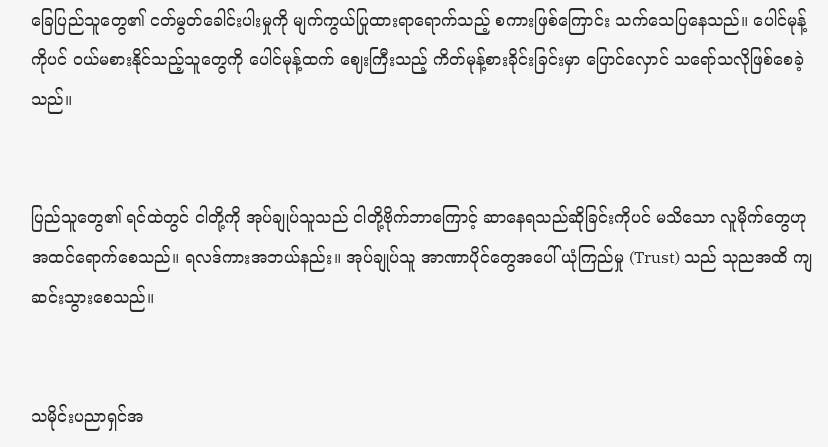ခြေပြည်သူတွေ၏ ငတ်မွတ်ခေါင်းပါးမှုကို မျက်ကွယ်ပြုထားရာရောက်သည့် စကားဖြစ်ကြောင်း သက်သေပြနေသည်။ ပေါင်မုန့် ကိုပင် ဝယ်မစားနိုင်သည့်သူတွေကို ပေါင်မုန့်ထက် ဈေးကြီးသည့် ကိတ်မုန့်စားခိုင်းခြင်းမှာ ပြောင်လှောင် သရော်သလိုဖြစ်စေခဲ့သည်။


ပြည်သူတွေ၏ ရင်ထဲတွင် ငါတို့ကို အုပ်ချုပ်သူသည် ငါတို့ဗိုက်ဘာကြောင့် ဆာနေရသည်ဆိုခြင်းကိုပင် မသိသော လူမိုက်တွေဟု အထင်ရောက်စေသည်။ ရလဒ်ကားအဘယ်နည်း။ အုပ်ချုပ်သူ အာဏာပိုင်တွေအပေါ် ယုံကြည်မှု (Trust) သည် သုညအထိ ကျဆင်းသွားစေသည်။


သမိုင်းပညာရှင်အ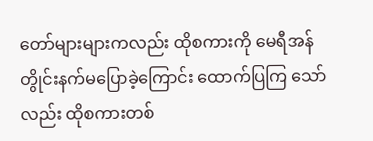တော်များများကလည်း ထိုစကားကို မေရီအန်တွိုင်းနက်မပြောခဲ့ကြောင်း ထောက်ပြကြ သော်လည်း ထိုစကားတစ်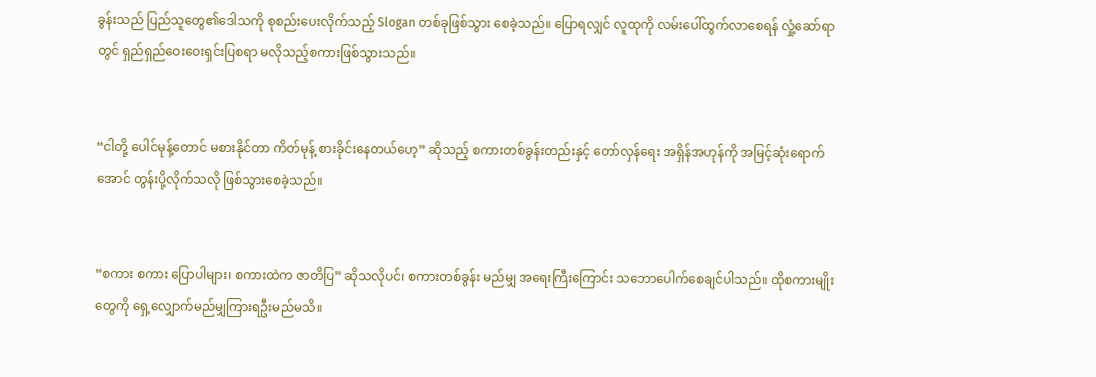ခွန်းသည် ပြည်သူတွေ၏ဒေါသကို စုစည်းပေးလိုက်သည့် Slogan တစ်ခုဖြစ်သွား စေခဲ့သည်။ ပြောရလျှင် လူထုကို လမ်းပေါ်ထွက်လာစေရန် လှုံ့ဆော်ရာတွင် ရှည်ရှည်ဝေးဝေးရှင်းပြစရာ မလိုသည့်စကားဖြစ်သွားသည်။


“ငါတို့ ပေါင်မုန့်တောင် မစားနိုင်တာ ကိတ်မုန့် စားခိုင်းနေတယ်ဟေ့” ဆိုသည့် စကားတစ်ခွန်းတည်းနှင့် တော်လှန်ရေး အရှိန်အဟုန်ကို အမြင့်ဆုံးရောက်အောင် တွန်းပို့လိုက်သလို ဖြစ်သွားစေခဲ့သည်။


“စကား စကား ပြောပါများ၊ စကားထဲက ဇာတိပြ” ဆိုသလိုပင်၊ စကားတစ်ခွန်း မည်မျှ အရေးကြီးကြောင်း သဘောပေါက်စေချင်ပါသည်။ ထိုစကားမျိုးတွေကို ရှေ့လျှောက်မည်မျှကြားရဦးမည်မသိ။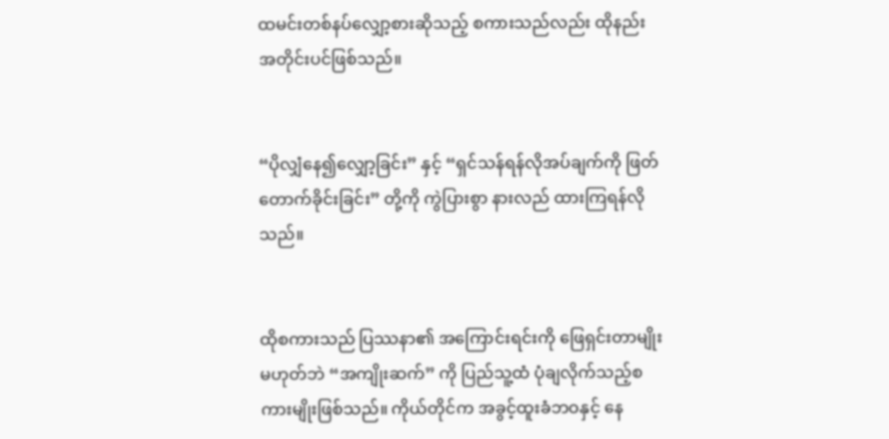ထမင်းတစ်နပ်လျှော့စားဆိုသည့် စကားသည်လည်း ထိုနည်းအတိုင်းပင်ဖြစ်သည်။


“ပိုလျှံနေ၍လျှော့ခြင်း” နှင့် “ရှင်သန်ရန်လိုအပ်ချက်ကို ဖြတ်တောက်ခိုင်းခြင်း” တို့ကို ကွဲပြားစွာ နားလည် ထားကြရန်လိုသည်။


ထိုစကားသည် ပြဿနာ၏ အကြောင်းရင်းကို ဖြေရှင်းတာမျိုး မဟုတ်ဘဲ “အကျိုးဆက်” ကို ပြည်သူ့ထံ ပုံချလိုက်သည့်စကားမျိုးဖြစ်သည်။ ကိုယ်တိုင်က အခွင့်ထူးခံဘဝနှင့် နေ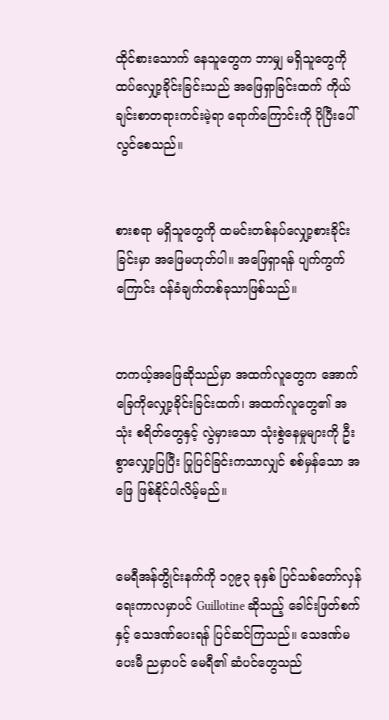ထိုင်စားသောက် နေသူတွေက ဘာမျှ မရှိသူတွေကို ထပ်လျှော့ခိုင်းခြင်းသည် အဖြေရှာခြင်းထက် ကိုယ်ချင်းစာတရားကင်းမဲ့ရာ ရောက်ကြောင်းကို ပိုပြီးပေါ်လွင်စေသည်။


စားစရာ မရှိသူတွေကို ထမင်းတစ်နပ်လျှော့စားခိုင်းခြင်းမှာ အဖြေမဟုတ်ပါ။ အဖြေရှာရန် ပျက်ကွက်ကြောင်း ဝန်ခံချက်တစ်ခုသာဖြစ်သည်။


တကယ့်အဖြေဆိုသည်မှာ အထက်လူတွေက အောက်ခြေကိုလျှော့ခိုင်းခြင်းထက်၊ အထက်လူတွေ၏ အသုံး စရိတ်တွေနှင့် လွဲမှားသော သုံးစွဲနေမှုများကို ဦးစွာလျှော့ပြပြီး ပြုပြင်ခြင်းကသာလျှင် စစ်မှန်သော အဖြေ ဖြစ်နိုင်ပါလိမ့်မည်။


မေရီအန်တွိုင်းနက်ကို ၁၇၉၃ ခုနှစ် ပြင်သစ်တော်လှန်ရေးကာလမှာပင် Guillotine ဆိုသည့် ခေါင်းဖြတ်စက်နှင့် သေဒဏ်ပေးရန် ပြင်ဆင်ကြသည်။ သေဒဏ်မပေးမီ ညမှာပင် မေရီ၏ ဆံပင်တွေသည်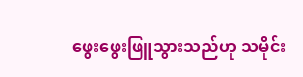ဖွေးဖွေးဖြူသွားသည်ဟု သမိုင်း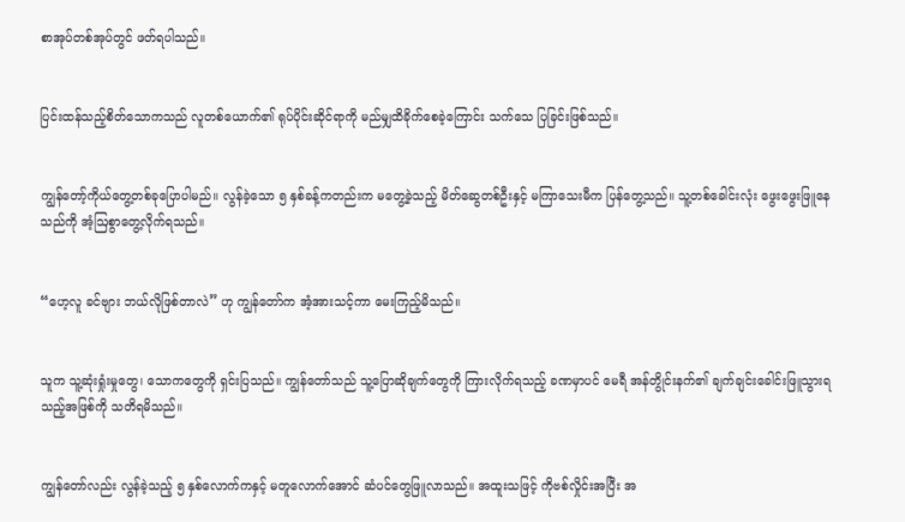စာအုပ်တစ်အုပ်တွင် ဖတ်ရပါသည်။


ပြင်းထန်သည့်စိတ်သောကသည် လူတစ်ယောက်၏ ရုပ်ပိုင်းဆိုင်ရာကို မည်မျှထိခိုက်စေခဲ့ကြောင်း သက်သေ ပြခြင်းဖြစ်သည်။


ကျွန်တော့်ကိုယ်တွေ့တစ်ခုပြောပါမည်။ လွန်ခဲ့သော ၅ နှစ်ခန့်ကတည်းက မတွေ့ခဲ့သည့် မိတ်ဆွေတစ်ဦးနှင့် မကြာသေးမီက ပြန်တွေ့သည်။ သူ့တစ်ခေါင်းလုံး ဖွေးဖွေးဖြူနေသည်ကို အံ့ဩစွာတွေ့လိုက်ရသည်။


“ဟေ့လူ ခင်ဗျား ဘယ်လိုဖြစ်တာလဲ” ဟု ကျွန်တော်က အံ့အားသင့်ကာ မေးကြည့်မိသည်။


သူက သူ့ဆုံးရှုံးမှုတွေ၊ သောကတွေကို ရှင်းပြသည်။ ကျွန်တော်သည် သူ့ပြောဆိုချက်တွေကို ကြားလိုက်ရသည့် ခဏမှာပင် မေရီ အန်တွိုင်းနက်၏ ချက်ချင်းခေါင်းဖြူသွားရသည့်အဖြစ်ကို သတိရမိသည်။


ကျွန်တော်လည်း လွန်ခဲ့သည့် ၅ နှစ်လောက်ကနှင့် မတူလောက်အောင် ဆံပင်တွေဖြူလာသည်။ အထူးသဖြင့် ကိုဗစ်လှိုင်းအပြီး အ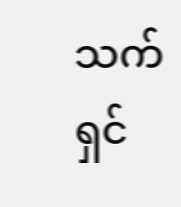သက်ရှင်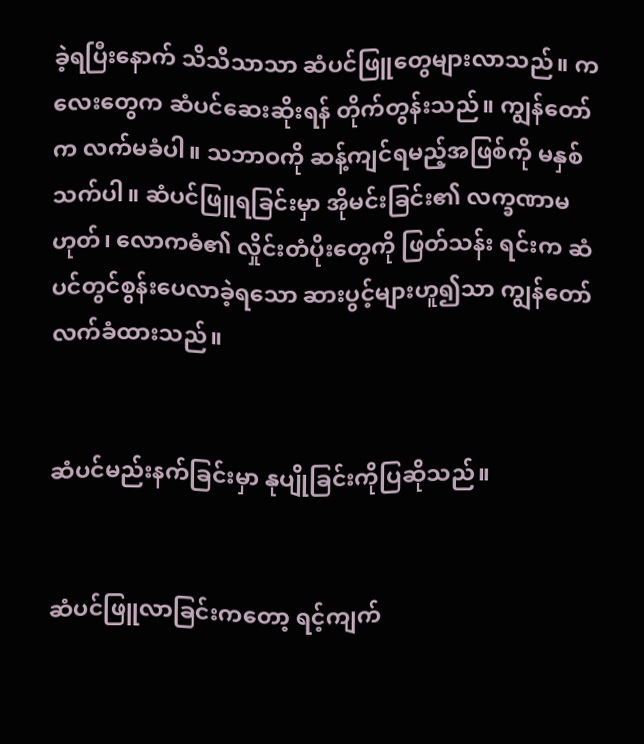ခဲ့ရပြီးနောက် သိသိသာသာ ဆံပင်ဖြူတွေများလာသည်။ ကလေးတွေက ဆံပင်ဆေးဆိုးရန် တိုက်တွန်းသည်။ ကျွန်တော်က လက်မခံပါ။ သဘာဝကို ဆန့်ကျင်ရမည့်အဖြစ်ကို မနှစ်သက်ပါ။ ဆံပင်ဖြူရခြင်းမှာ အိုမင်းခြင်း၏ လက္ခဏာမဟုတ်၊ လောကဓံ၏ လှိုင်းတံပိုးတွေကို ဖြတ်သန်း ရင်းက ဆံပင်တွင်စွန်းပေလာခဲ့ရသော ဆားပွင့်များဟူ၍သာ ကျွန်တော်လက်ခံထားသည်။


ဆံပင်မည်းနက်ခြင်းမှာ နုပျိုခြင်းကိုပြဆိုသည်။


ဆံပင်ဖြူလာခြင်းကတော့ ရင့်ကျက်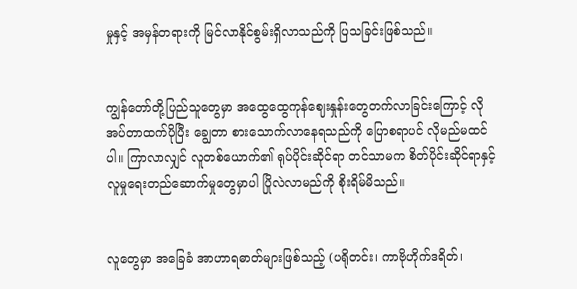မှုနှင့် အမှန်တရားကို မြင်လာနိုင်စွမ်းရှိလာသည်ကို ပြသခြင်းဖြစ်သည်။


ကျွန်တော်တို့ပြည်သူတွေမှာ အထွေထွေကုန်ဈေးနှုန်းတွေတက်လာခြင်းကြောင့် လိုအပ်တာထက်ပိုပြီး ချွေတာ စားသောက်လာနေရသည်ကို ပြောစရာပင် လိုမည်မထင်ပါ။ ကြာလာလျှင် လူတစ်ယောက်၏ ရုပ်ပိုင်းဆိုင်ရာ တင်သာမက စိတ်ပိုင်းဆိုင်ရာနှင့် လူမှုရေးတည်ဆောက်မှုတွေမှာပါ ပြိုလဲလာမည်ကို စိုးရိမ်မိသည်။


လူတွေမှာ အခြေခံ အာဟာရဓာတ်များဖြစ်သည့် (ပရိုတင်း၊ ကာဗိုဟိုက်ဒရိတ်၊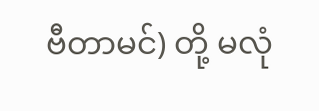ဗီတာမင်) တို့ မလုံ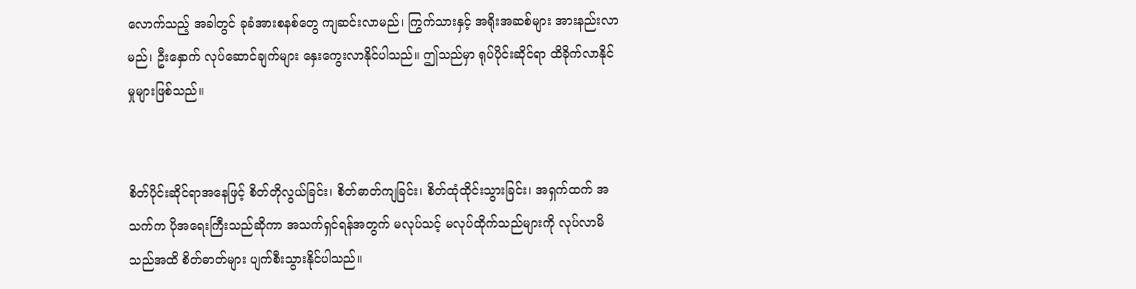လောက်သည့် အခါတွင် ခုခံအားစနစ်တွေ ကျဆင်းလာမည်၊ ကြွက်သားနှင့် အရိုးအဆစ်များ အားနည်းလာမည်၊ ဦးနှောက် လုပ်ဆောင်ချက်များ နှေးကွေးလာနိုင်ပါသည်။ ဤသည်မှာ ရုပ်ပိုင်းဆိုင်ရာ ထိခိုက်လာနိုင်မှုများဖြစ်သည်။


စိတ်ပိုင်းဆိုင်ရာအနေဖြင့် စိတ်တိုလွယ်ခြင်း၊ စိတ်ဓာတ်ကျခြင်း၊ စိတ်ထုံထိုင်းသွားခြင်း၊ အရှက်ထက် အသက်က ပိုအရေးကြီးသည်ဆိုကာ အသက်ရှင်ရန်အတွက် မလုပ်သင့် မလုပ်ထိုက်သည်များကို လုပ်လာမိသည်အထိ စိတ်ဓာတ်များ ပျက်စီးသွားနိုင်ပါသည်။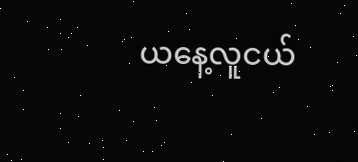ယနေ့လူငယ်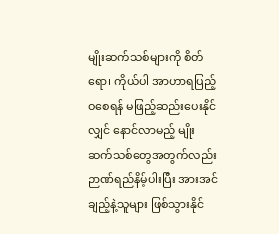မျိုးဆက်သစ်များကို စိတ်ရော၊ ကိုယ်ပါ အာဟာရပြည့်ဝစေရန် မဖြည့်ဆည်းပေးနိုင်လျှင် နောင်လာမည့် မျိုးဆက်သစ်တွေအတွက်လည်း ဉာဏ်ရည်နိမ့်ပါးပြီး အားအင်ချည့်နဲ့သူများ ဖြစ်သွားနိုင်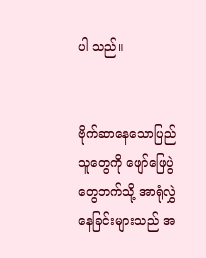ပါ သည်။


ဗိုက်ဆာနေသောပြည်သူတွေကို ဖျော်ဖြေပွဲတွေဘက်သို့ အာရုံလွှဲနေခြင်းများသည် အ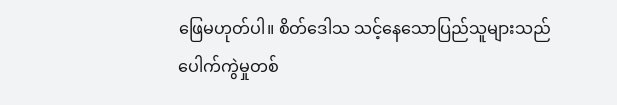ဖြေမဟုတ်ပါ။ စိတ်ဒေါသ သင့်နေသောပြည်သူများသည် ပေါက်ကွဲမှုတစ်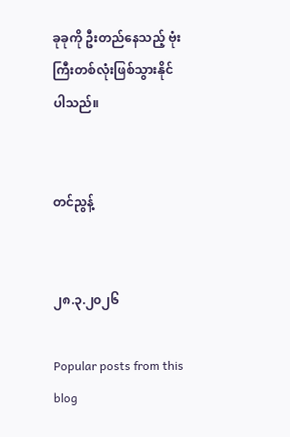ခုခုကို ဦးတည်နေသည့် ဗုံးကြီးတစ်လုံးဖြစ်သွားနိုင်ပါသည်။


တင်ညွန့်


၂၈.၃.၂၀၂၆

Popular posts from this blog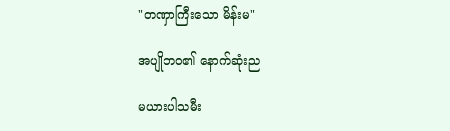"တဏှာကြီးသော မိန်းမ"

အပျိုဘဝ၏ နောက်ဆုံးည

မယားပါသမီး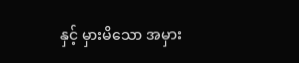နှင့် မှားမိသော အမှား